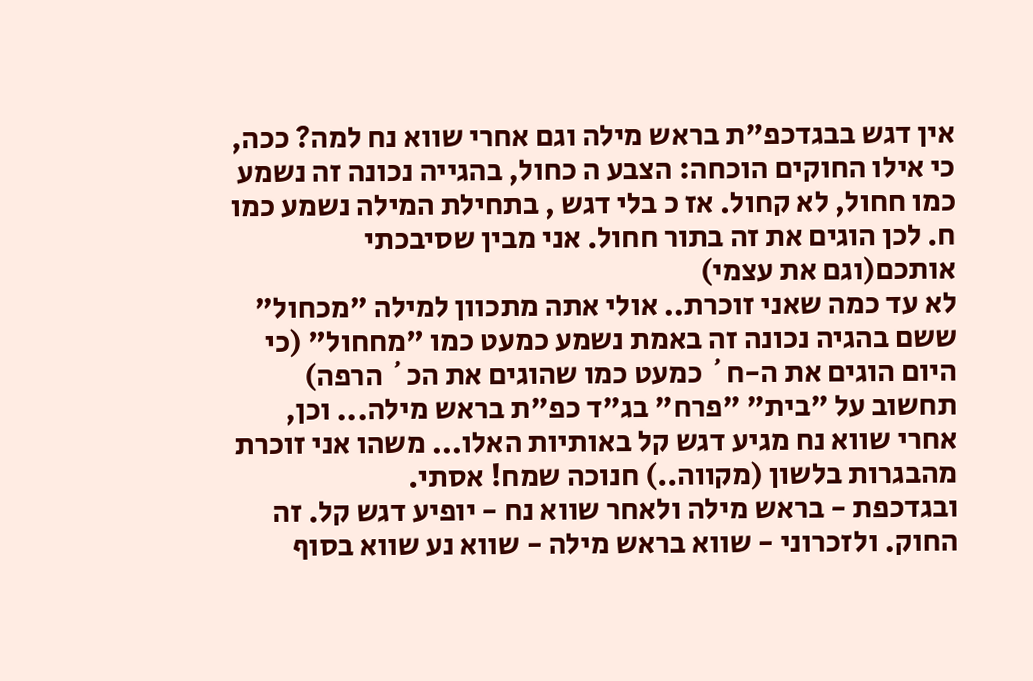אין דגש בבגדכפ"ת בראש מילה וגם אחרי שווא נח למה? ככה, כי אילו החוקים הוכחה: הצבע ה כחול, בהגייה נכונה זה נשמע כמו חחול, לא קחול. אז כ בלי דגש , בתחילת המילה נשמע כמו ח. לכן הוגים את זה בתור חחול. אני מבין שסיבכתי אותכם(וגם את עצמי)
לא עד כמה שאני זוכרת.. אולי אתה מתכוון למילה "מכחול" ששם בהגיה נכונה זה באמת נשמע כמעט כמו "מחחול" (כי היום הוגים את ה-ח´ כמעט כמו שהוגים את הכ´ הרפה) תחשוב על "בית" "פרח" בג"ד כפ"ת בראש מילה... וכן, אחרי שווא נח מגיע דגש קל באותיות האלו... משהו אני זוכרת מהבגרות בלשון (מקווה..) חנוכה שמח! אסתי.
ובגדכפת - בראש מילה ולאחר שווא נח - יופיע דגש קל. זה החוק. ולזכרוני - שווא בראש מילה - שווא נע שווא בסוף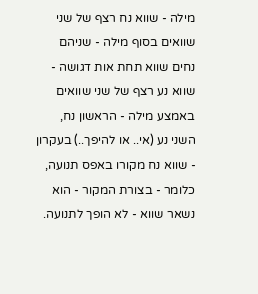מילה - שווא נח רצף של שני שוואים בסוף מילה - שניהם נחים שווא תחת אות דגושה - שווא נע רצף של שני שוואים באמצע מילה - הראשון נח, השני נע (אי.. או להיפך..) בעקרון - שווא נח מקורו באפס תנועה, כלומר - בצורת המקור - הוא נשאר שווא - לא הופך לתנועה.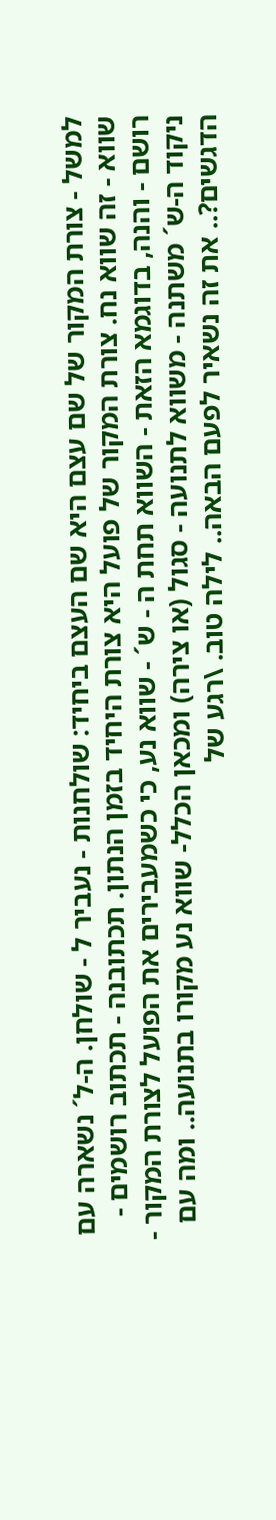למשל - צורת המקור של שם עצם היא שם העצם ביחיד: שולחנות - נעביר ל - שולחן. ה-ל´ נשארה עם שווא - זה שווא נח. צורת המקור של פועל היא צורת היחיד בזמן הנתון. תכתובנה - תכתוב רושמים - רושם - והנה, בדוגמא הזאת - השווא תחת ה - ש´ - שווא נע, כי כשמעבירים את הפועל לצורת המקור - ניקוד ה-ש´ משתנה - משווא לתנועה - סגול (או צירה) ומכאן הכלל- שווא נע מקורו בתנועה.. ומה עם הדגשים?.. את זה נשאיר לפעם הבאה.. לילה טוב. \רגע של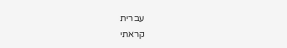עברית
קראתי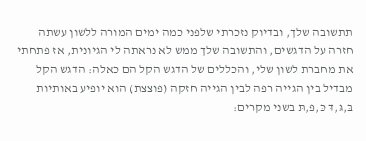תתשובה שלך, ובדיוק נזכרתי שלפני כמה ימים המורה ללשון עשתה חזרה על הדגשים, והתשובה שלך ממש לא נראתה לי הגיונית, אז פתחתי את מחברת לשון שלי, והכללים של הדגש הקל הם כאלה: הדגש הקל מבדיל בין הגייה רפה לבין הגייה חזקה (פוצצת) הוא יופיע באותיות בּ,גּ,דּ כּ,פּ,תּ בשני מקרים: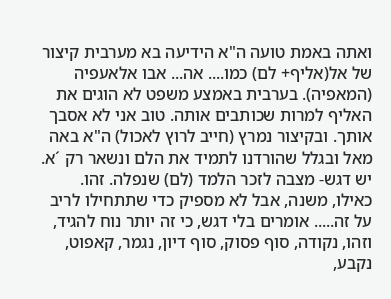ואתה באמת טועה ה"א הידיעה בא מערבית קיצור של אל(אליף+ לם) כמו.... אה... אבו אלאעפיה (המאפיה). בערבית באמצע משפט לא הוגים את האליף למרות שכותבים אותה. טוב אני לא אסבך אותך. ובקיצור נמרץ (חייב לרוץ לאכול) ה"א באה מאל ובגלל שהורדנו לתמיד את הלם ונשאר רק ´א. יש דגש- מצבה לזכר הלמד (לם) שנפלה. זהו.
כאילו, משנה, אבל לא מספיק כדי שתתחילו לריב על זה..... אומרים בלי דגש, כי זה יותר נוח להגיד, וזהו, נקודה, סוף פסוק, סוף דיון, נגמר, קאפוט, נקבע,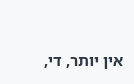אין יותר, די,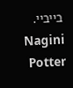בייביי. Nagini Potter